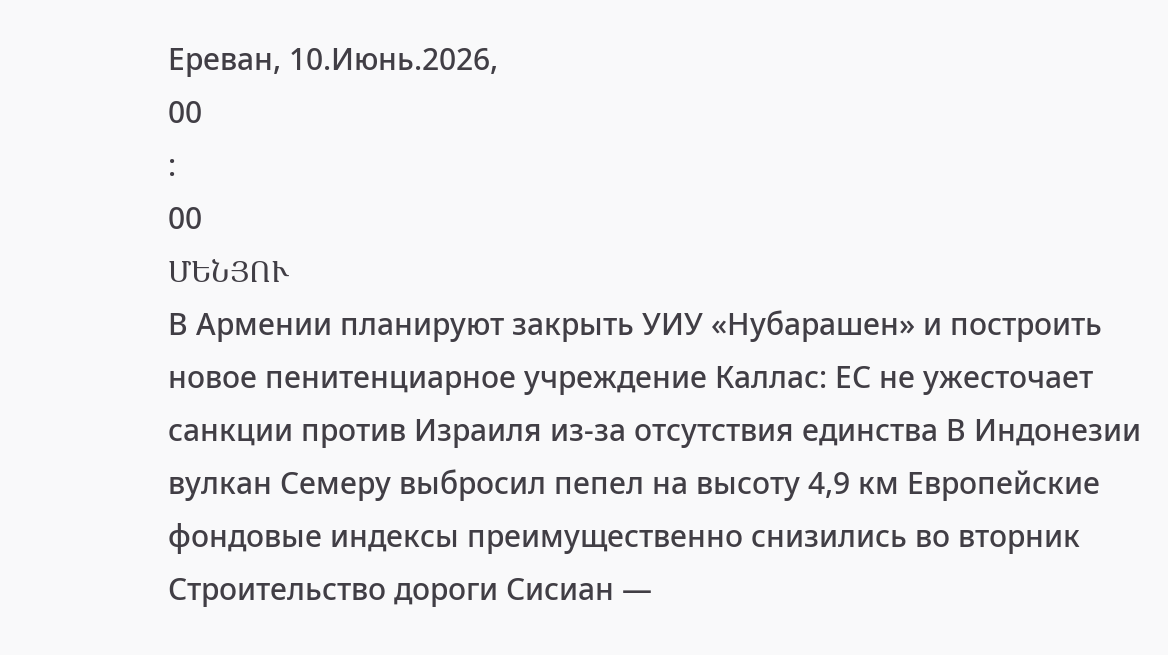Ереван, 10.Июнь.2026,
00
:
00
ՄԵՆՅՈՒ
В Армении планируют закрыть УИУ «Нубарашен» и построить новое пенитенциарное учреждение Каллас: ЕС не ужесточает санкции против Израиля из-за отсутствия единства В Индонезии вулкан Семеру выбросил пепел на высоту 4,9 км Европейские фондовые индексы преимущественно снизились во вторник Строительство дороги Сисиан —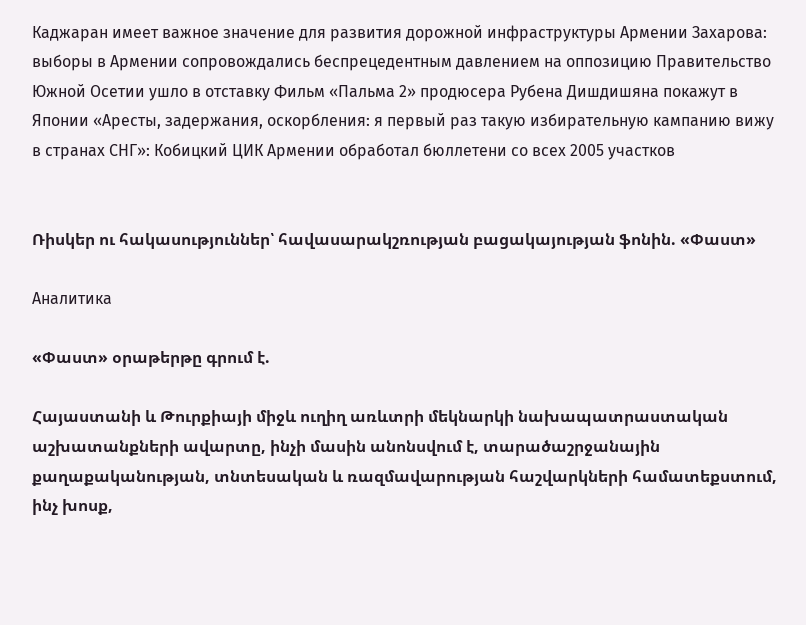Каджаран имеет важное значение для развития дорожной инфраструктуры Армении Захарова: выборы в Армении сопровождались беспрецедентным давлением на оппозицию Правительство Южной Осетии ушло в отставку Фильм «Пальма 2» продюсера Рубена Дишдишяна покажут в Японии «Аресты, задержания, оскорбления: я первый раз такую избирательную кампанию вижу в странах СНГ»: Кобицкий ЦИК Армении обработал бюллетени со всех 2005 участков


Ռիսկեր ու հակասություններ՝ հավասարակշռության բացակայության ֆոնին. «Փաստ»

Аналитика

«Փաստ» օրաթերթը գրում է.

Հայաստանի և Թուրքիայի միջև ուղիղ առևտրի մեկնարկի նախապատրաստական աշխատանքների ավարտը, ինչի մասին անոնսվում է, տարածաշրջանային քաղաքականության, տնտեսական և ռազմավարության հաշվարկների համատեքստում, ինչ խոսք,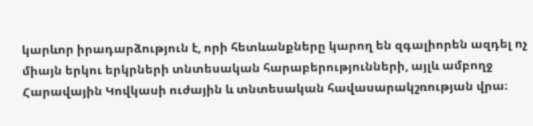կարևոր իրադարձություն է, որի հետևանքները կարող են զգալիորեն ազդել ոչ միայն երկու երկրների տնտեսական հարաբերությունների, այլև ամբողջ Հարավային Կովկասի ուժային և տնտեսական հավասարակշռության վրա։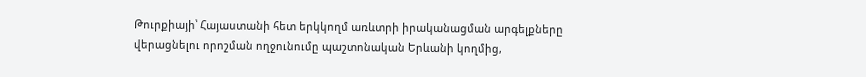Թուրքիայի՝ Հայաստանի հետ երկկողմ առևտրի իրականացման արգելքները վերացնելու որոշման ողջունումը պաշտոնական Երևանի կողմից,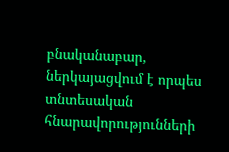բնականաբար, ներկայացվում է որպես տնտեսական հնարավորությունների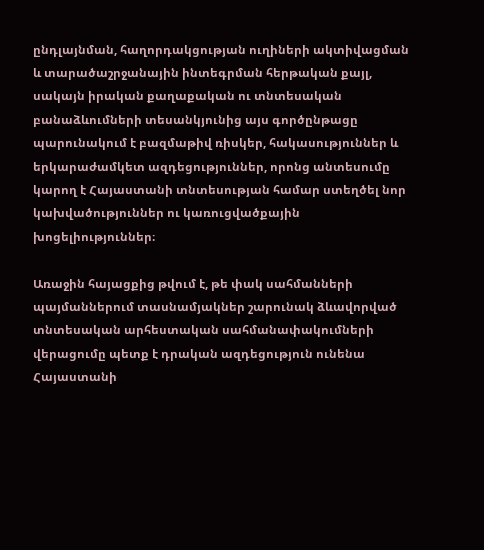ընդլայնման, հաղորդակցության ուղիների ակտիվացման և տարածաշրջանային ինտեգրման հերթական քայլ, սակայն իրական քաղաքական ու տնտեսական բանաձևումների տեսանկյունից այս գործընթացը պարունակում է բազմաթիվ ռիսկեր, հակասություններ և երկարաժամկետ ազդեցություններ, որոնց անտեսումը կարող է Հայաստանի տնտեսության համար ստեղծել նոր կախվածություններ ու կառուցվածքային խոցելիություններ։

Առաջին հայացքից թվում է, թե փակ սահմանների պայմաններում տասնամյակներ շարունակ ձևավորված տնտեսական արհեստական սահմանափակումների վերացումը պետք է դրական ազդեցություն ունենա Հայաստանի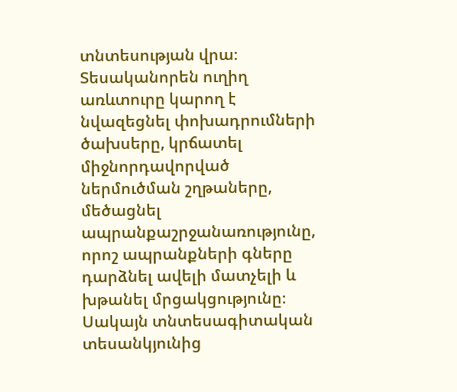տնտեսության վրա։ Տեսականորեն ուղիղ առևտուրը կարող է նվազեցնել փոխադրումների ծախսերը, կրճատել միջնորդավորված ներմուծման շղթաները, մեծացնել ապրանքաշրջանառությունը, որոշ ապրանքների գները դարձնել ավելի մատչելի և խթանել մրցակցությունը։ Սակայն տնտեսագիտական տեսանկյունից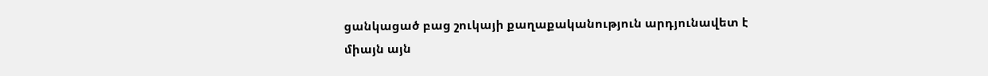ցանկացած բաց շուկայի քաղաքականություն արդյունավետ է միայն այն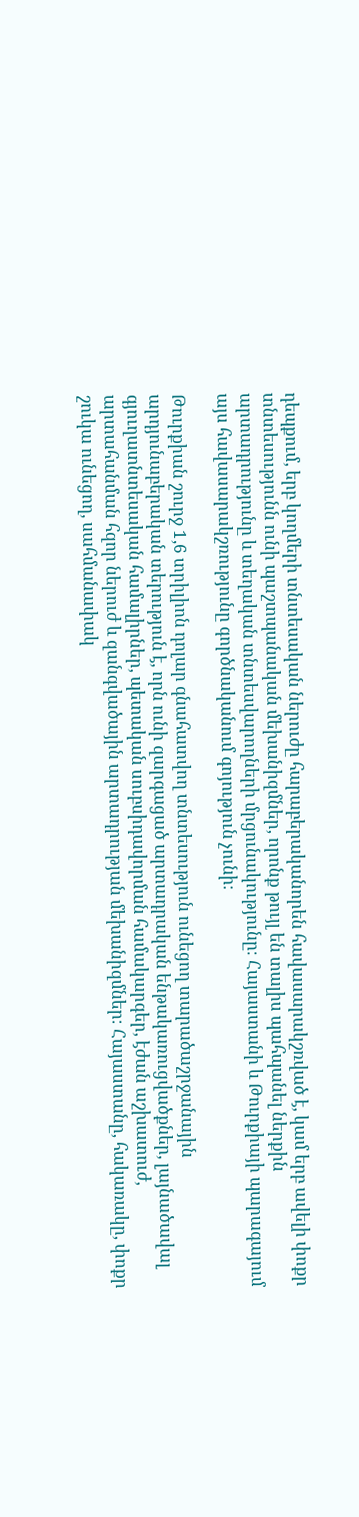դեպքում, երբ կողմերի տնտեսական ներուժը հարաբերականորեն հավասարակշռված է, կամ երբ ավելի փոքր տնտեսությունն ունի պաշտպանական մեխանիզմներ, որոնք թույլ են տալիս պահպանել ներքին արտադրությունը և տեղական տնտեսվարողների մրցունակությունը։ Հայաստանի և Թուրքիայի պարագայում այս հավասարակշռությունը գործնականում գոյություն չունի։

Թուրքիան շուրջ 1,6 տրիլիոն դոլար գնահատվող տնտեսություն ունեցող տարածաշրջանային արդյունաբերական տերություն է, որն ունի զարգացած արտադրական ենթակառուցվածքներ, լայնածավալ գյուղատնտեսական համալիրներ, պետական սուբսիդավորման համակարգեր, էժան աշխատուժ, արտահանման հզոր ներուժ և զանգվածային արտադրության մեխանիզմներ։ Հայաստանը, հակառակը, փոքր շուկա ունեցող, սահմանափակ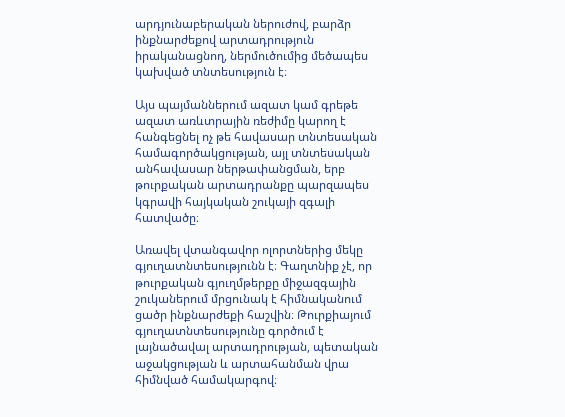արդյունաբերական ներուժով, բարձր ինքնարժեքով արտադրություն իրականացնող, ներմուծումից մեծապես կախված տնտեսություն է։

Այս պայմաններում ազատ կամ գրեթե ազատ առևտրային ռեժիմը կարող է հանգեցնել ոչ թե հավասար տնտեսական համագործակցության, այլ տնտեսական անհավասար ներթափանցման, երբ թուրքական արտադրանքը պարզապես կգրավի հայկական շուկայի զգալի հատվածը։

Առավել վտանգավոր ոլորտներից մեկը գյուղատնտեսությունն է։ Գաղտնիք չէ, որ թուրքական գյուղմթերքը միջազգային շուկաներում մրցունակ է հիմնականում ցածր ինքնարժեքի հաշվին։ Թուրքիայում գյուղատնտեսությունը գործում է լայնածավալ արտադրության, պետական աջակցության և արտահանման վրա հիմնված համակարգով։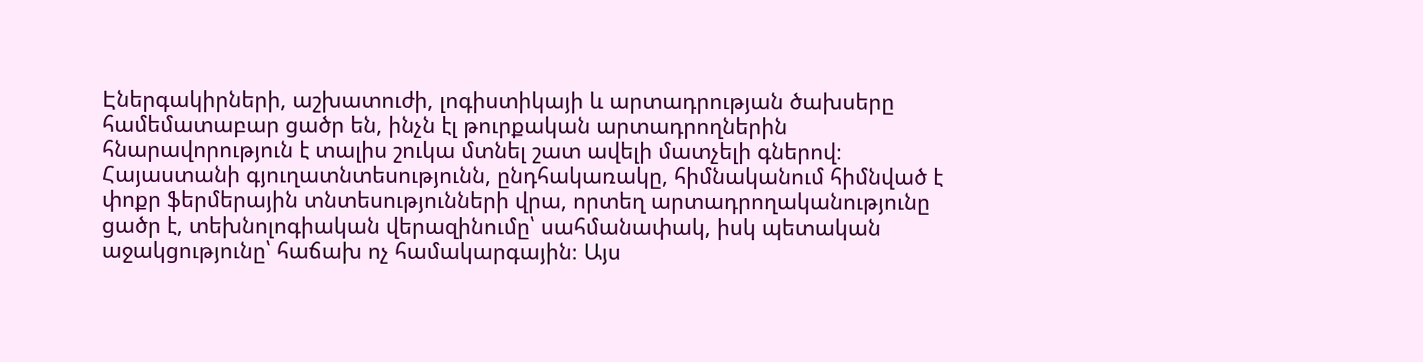Էներգակիրների, աշխատուժի, լոգիստիկայի և արտադրության ծախսերը համեմատաբար ցածր են, ինչն էլ թուրքական արտադրողներին հնարավորություն է տալիս շուկա մտնել շատ ավելի մատչելի գներով։ Հայաստանի գյուղատնտեսությունն, ընդհակառակը, հիմնականում հիմնված է փոքր ֆերմերային տնտեսությունների վրա, որտեղ արտադրողականությունը ցածր է, տեխնոլոգիական վերազինումը՝ սահմանափակ, իսկ պետական աջակցությունը՝ հաճախ ոչ համակարգային։ Այս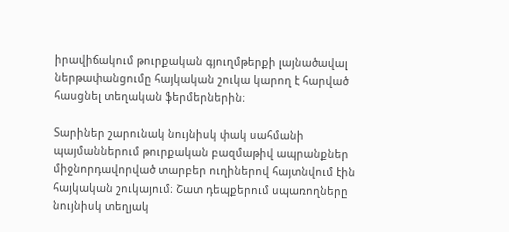իրավիճակում թուրքական գյուղմթերքի լայնածավալ ներթափանցումը հայկական շուկա կարող է հարված հասցնել տեղական ֆերմերներին։

Տարիներ շարունակ նույնիսկ փակ սահմանի պայմաններում թուրքական բազմաթիվ ապրանքներ միջնորդավորված տարբեր ուղիներով հայտնվում էին հայկական շուկայում։ Շատ դեպքերում սպառողները նույնիսկ տեղյակ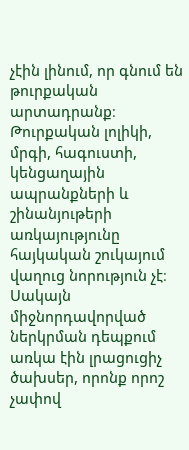չէին լինում, որ գնում են թուրքական արտադրանք։ Թուրքական լոլիկի, մրգի, հագուստի, կենցաղային ապրանքների և շինանյութերի առկայությունը հայկական շուկայում վաղուց նորություն չէ։ Սակայն միջնորդավորված ներկրման դեպքում առկա էին լրացուցիչ ծախսեր, որոնք որոշ չափով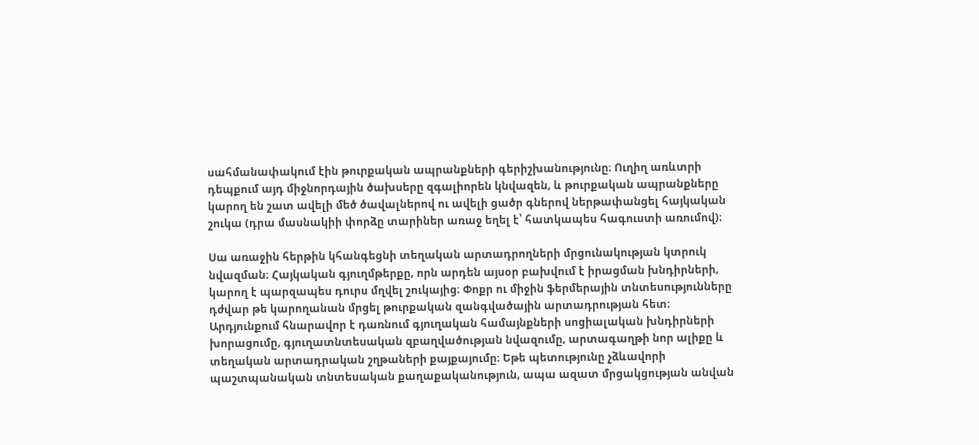սահմանափակում էին թուրքական ապրանքների գերիշխանությունը։ Ուղիղ առևտրի դեպքում այդ միջնորդային ծախսերը զգալիորեն կնվազեն, և թուրքական ապրանքները կարող են շատ ավելի մեծ ծավալներով ու ավելի ցածր գներով ներթափանցել հայկական շուկա (դրա մասնակիի փորձը տարիներ առաջ եղել է՝ հատկապես հագուստի առումով)։

Սա առաջին հերթին կհանգեցնի տեղական արտադրողների մրցունակության կտրուկ նվազման։ Հայկական գյուղմթերքը, որն արդեն այսօր բախվում է իրացման խնդիրների, կարող է պարզապես դուրս մղվել շուկայից։ Փոքր ու միջին ֆերմերային տնտեսությունները դժվար թե կարողանան մրցել թուրքական զանգվածային արտադրության հետ։ Արդյունքում հնարավոր է դառնում գյուղական համայնքների սոցիալական խնդիրների խորացումը, գյուղատնտեսական զբաղվածության նվազումը, արտագաղթի նոր ալիքը և տեղական արտադրական շղթաների քայքայումը։ Եթե պետությունը չձևավորի պաշտպանական տնտեսական քաղաքականություն, ապա ազատ մրցակցության անվան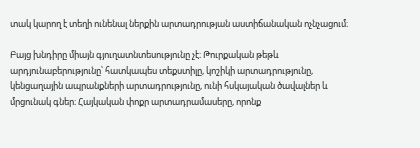տակ կարող է տեղի ունենալ ներքին արտադրության աստիճանական ոչնչացում։

Բայց խնդիրը միայն գյուղատնտեսությունը չէ։ Թուրքական թեթև արդյունաբերությունը՝ հատկապես տեքստիլը, կոշիկի արտադրությունը, կենցաղային ապրանքների արտադրությունը, ունի հսկայական ծավալներ և մրցունակ գներ։ Հայկական փոքր արտադրամասերը, որոնք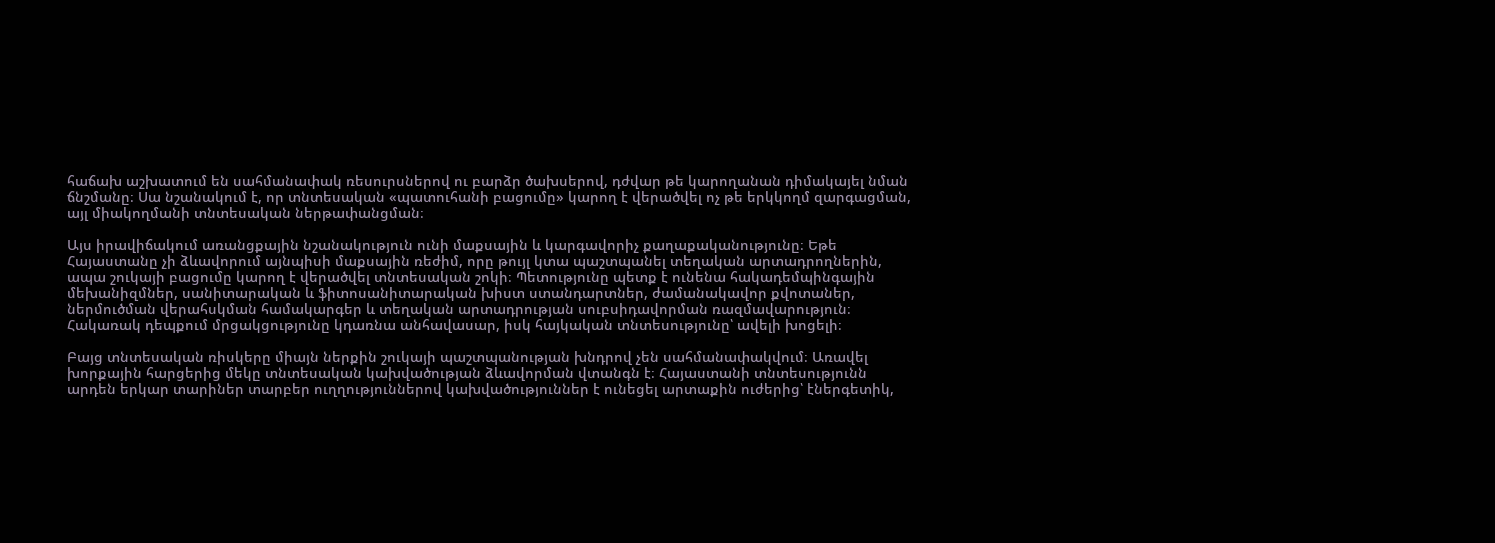հաճախ աշխատում են սահմանափակ ռեսուրսներով ու բարձր ծախսերով, դժվար թե կարողանան դիմակայել նման ճնշմանը։ Սա նշանակում է, որ տնտեսական «պատուհանի բացումը» կարող է վերածվել ոչ թե երկկողմ զարգացման, այլ միակողմանի տնտեսական ներթափանցման։

Այս իրավիճակում առանցքային նշանակություն ունի մաքսային և կարգավորիչ քաղաքականությունը։ Եթե Հայաստանը չի ձևավորում այնպիսի մաքսային ռեժիմ, որը թույլ կտա պաշտպանել տեղական արտադրողներին, ապա շուկայի բացումը կարող է վերածվել տնտեսական շոկի։ Պետությունը պետք է ունենա հակադեմպինգային մեխանիզմներ, սանիտարական և ֆիտոսանիտարական խիստ ստանդարտներ, ժամանակավոր քվոտաներ, ներմուծման վերահսկման համակարգեր և տեղական արտադրության սուբսիդավորման ռազմավարություն։ Հակառակ դեպքում մրցակցությունը կդառնա անհավասար, իսկ հայկական տնտեսությունը՝ ավելի խոցելի։

Բայց տնտեսական ռիսկերը միայն ներքին շուկայի պաշտպանության խնդրով չեն սահմանափակվում։ Առավել խորքային հարցերից մեկը տնտեսական կախվածության ձևավորման վտանգն է։ Հայաստանի տնտեսությունն արդեն երկար տարիներ տարբեր ուղղություններով կախվածություններ է ունեցել արտաքին ուժերից՝ էներգետիկ,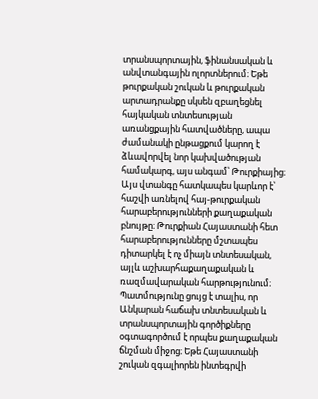տրանսպորտային, ֆինանսական և անվտանգային ոլորտներում։ Եթե թուրքական շուկան և թուրքական արտադրանքը սկսեն զբաղեցնել հայկական տնտեսության առանցքային հատվածները, ապա ժամանակի ընթացքում կարող է ձևավորվել նոր կախվածության համակարգ, այս անգամ՝ Թուրքիայից։ Այս վտանգը հատկապես կարևոր է՝ հաշվի առնելով հայ-թուրքական հարաբերությունների քաղաքական բնույթը։ Թուրքիան Հայաստանի հետ հարաբերությունները մշտապես դիտարկել է ոչ միայն տնտեսական, այլև աշխարհաքաղաքական և ռազմավարական հարթությունում։ Պատմությունը ցույց է տալիս, որ Անկարան հաճախ տնտեսական և տրանսպորտային գործիքները օգտագործում է որպես քաղաքական ճնշման միջոց։ Եթե Հայաստանի շուկան զգալիորեն ինտեգրվի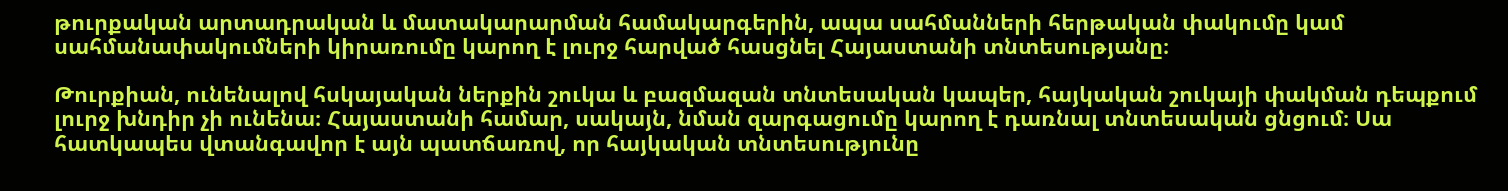թուրքական արտադրական և մատակարարման համակարգերին, ապա սահմանների հերթական փակումը կամ սահմանափակումների կիրառումը կարող է լուրջ հարված հասցնել Հայաստանի տնտեսությանը։

Թուրքիան, ունենալով հսկայական ներքին շուկա և բազմազան տնտեսական կապեր, հայկական շուկայի փակման դեպքում լուրջ խնդիր չի ունենա։ Հայաստանի համար, սակայն, նման զարգացումը կարող է դառնալ տնտեսական ցնցում։ Սա հատկապես վտանգավոր է այն պատճառով, որ հայկական տնտեսությունը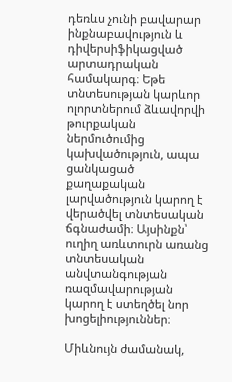դեռևս չունի բավարար ինքնաբավություն և դիվերսիֆիկացված արտադրական համակարգ։ Եթե տնտեսության կարևոր ոլորտներում ձևավորվի թուրքական ներմուծումից կախվածություն, ապա ցանկացած քաղաքական լարվածություն կարող է վերածվել տնտեսական ճգնաժամի։ Այսինքն՝ ուղիղ առևտուրն առանց տնտեսական անվտանգության ռազմավարության կարող է ստեղծել նոր խոցելիություններ։

Միևնույն ժամանակ,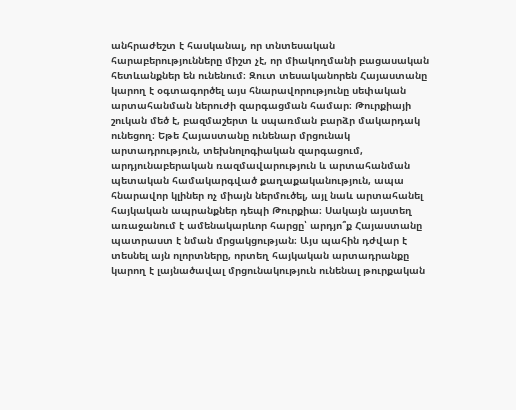անհրաժեշտ է հասկանալ, որ տնտեսական հարաբերությունները միշտ չէ, որ միակողմանի բացասական հետևանքներ են ունենում։ Զուտ տեսականորեն Հայաստանը կարող է օգտագործել այս հնարավորությունը սեփական արտահանման ներուժի զարգացման համար։ Թուրքիայի շուկան մեծ է, բազմաշերտ և սպառման բարձր մակարդակ ունեցող։ Եթե Հայաստանը ունենար մրցունակ արտադրություն, տեխնոլոգիական զարգացում, արդյունաբերական ռազմավարություն և արտահանման պետական համակարգված քաղաքականություն, ապա հնարավոր կլիներ ոչ միայն ներմուծել, այլ նաև արտահանել հայկական ապրանքներ դեպի Թուրքիա։ Սակայն այստեղ առաջանում է ամենակարևոր հարցը՝ արդյո՞ք Հայաստանը պատրաստ է նման մրցակցության։ Այս պահին դժվար է տեսնել այն ոլորտները, որտեղ հայկական արտադրանքը կարող է լայնածավալ մրցունակություն ունենալ թուրքական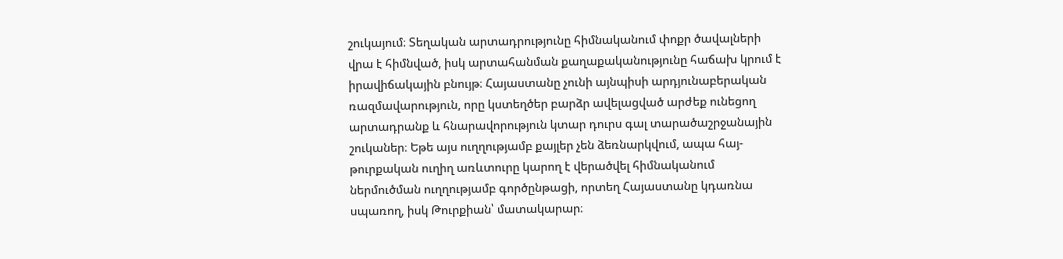շուկայում։ Տեղական արտադրությունը հիմնականում փոքր ծավալների վրա է հիմնված, իսկ արտահանման քաղաքականությունը հաճախ կրում է իրավիճակային բնույթ։ Հայաստանը չունի այնպիսի արդյունաբերական ռազմավարություն, որը կստեղծեր բարձր ավելացված արժեք ունեցող արտադրանք և հնարավորություն կտար դուրս գալ տարածաշրջանային շուկաներ։ Եթե այս ուղղությամբ քայլեր չեն ձեռնարկվում, ապա հայ-թուրքական ուղիղ առևտուրը կարող է վերածվել հիմնականում ներմուծման ուղղությամբ գործընթացի, որտեղ Հայաստանը կդառնա սպառող, իսկ Թուրքիան՝ մատակարար։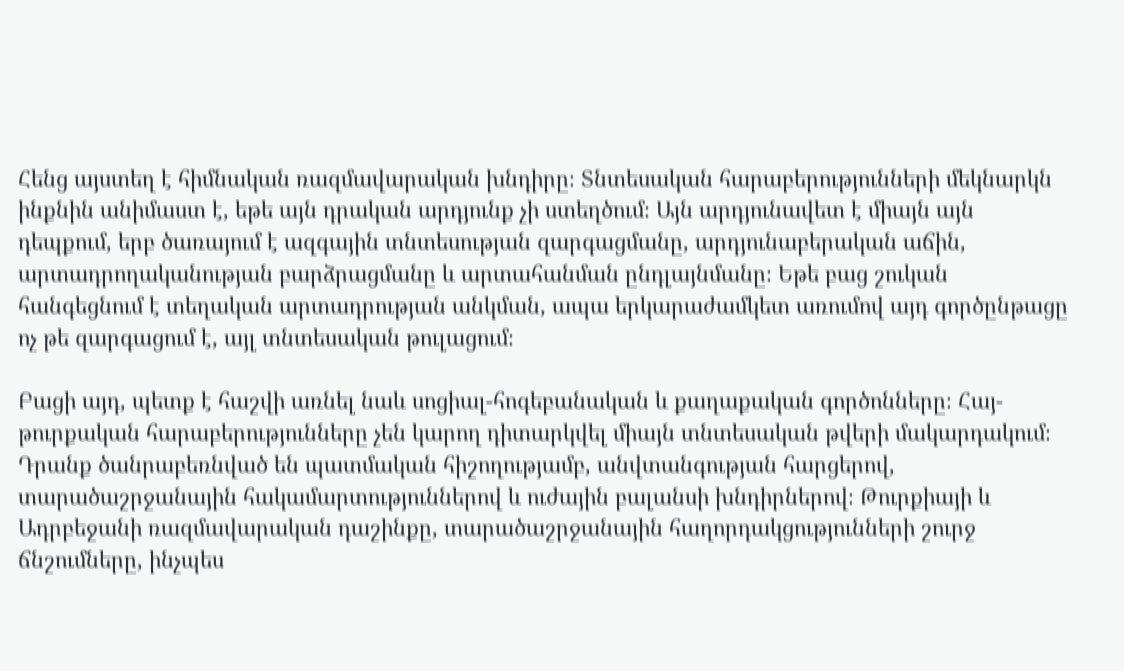Հենց այստեղ է հիմնական ռազմավարական խնդիրը։ Տնտեսական հարաբերությունների մեկնարկն ինքնին անիմաստ է, եթե այն դրական արդյունք չի ստեղծում։ Այն արդյունավետ է միայն այն դեպքում, երբ ծառայում է ազգային տնտեսության զարգացմանը, արդյունաբերական աճին, արտադրողականության բարձրացմանը և արտահանման ընդլայնմանը։ Եթե բաց շուկան հանգեցնում է տեղական արտադրության անկման, ապա երկարաժամկետ առումով այդ գործընթացը ոչ թե զարգացում է, այլ տնտեսական թուլացում։

Բացի այդ, պետք է հաշվի առնել նաև սոցիալ-հոգեբանական և քաղաքական գործոնները։ Հայ-թուրքական հարաբերությունները չեն կարող դիտարկվել միայն տնտեսական թվերի մակարդակում։ Դրանք ծանրաբեռնված են պատմական հիշողությամբ, անվտանգության հարցերով, տարածաշրջանային հակամարտություններով և ուժային բալանսի խնդիրներով։ Թուրքիայի և Ադրբեջանի ռազմավարական դաշինքը, տարածաշրջանային հաղորդակցությունների շուրջ ճնշումները, ինչպես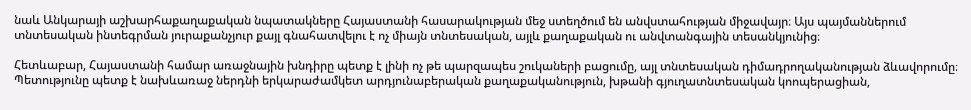նաև Անկարայի աշխարհաքաղաքական նպատակները Հայաստանի հասարակության մեջ ստեղծում են անվստահության միջավայր։ Այս պայմաններում տնտեսական ինտեգրման յուրաքանչյուր քայլ գնահատվելու է ոչ միայն տնտեսական, այլև քաղաքական ու անվտանգային տեսանկյունից։

Հետևաբար, Հայաստանի համար առաջնային խնդիրը պետք է լինի ոչ թե պարզապես շուկաների բացումը, այլ տնտեսական դիմադրողականության ձևավորումը։ Պետությունը պետք է նախևառաջ ներդնի երկարաժամկետ արդյունաբերական քաղաքականություն, խթանի գյուղատնտեսական կոոպերացիան,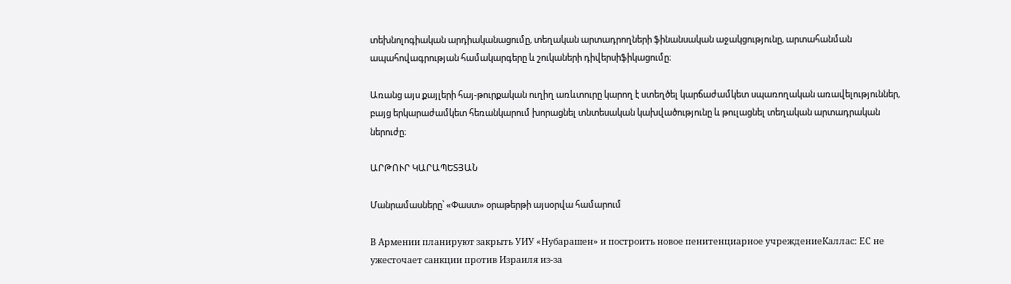տեխնոլոգիական արդիականացումը, տեղական արտադրողների ֆինանսական աջակցությունը, արտահանման ապահովագրության համակարգերը և շուկաների դիվերսիֆիկացումը։

Առանց այս քայլերի հայ-թուրքական ուղիղ առևտուրը կարող է ստեղծել կարճաժամկետ սպառողական առավելություններ, բայց երկարաժամկետ հեռանկարում խորացնել տնտեսական կախվածությունը և թուլացնել տեղական արտադրական ներուժը։

ԱՐԹՈՒՐ ԿԱՐԱՊԵՏՅԱՆ

Մանրամասները՝ «Փաստ» օրաթերթի այսօրվա համարում

В Армении планируют закрыть УИУ «Нубарашен» и построить новое пенитенциарное учреждениеКаллас: ЕС не ужесточает санкции против Израиля из-за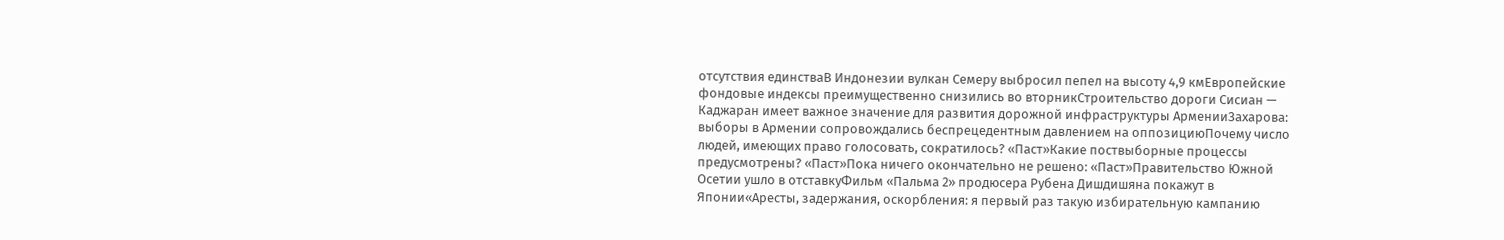отсутствия единстваВ Индонезии вулкан Семеру выбросил пепел на высоту 4,9 кмЕвропейские фондовые индексы преимущественно снизились во вторникСтроительство дороги Сисиан — Каджаран имеет важное значение для развития дорожной инфраструктуры АрменииЗахарова: выборы в Армении сопровождались беспрецедентным давлением на оппозициюПочему число людей, имеющих право голосовать, сократилось? «Паст»Какие поствыборные процессы предусмотрены? «Паст»Пока ничего окончательно не решено: «Паст»Правительство Южной Осетии ушло в отставкуФильм «Пальма 2» продюсера Рубена Дишдишяна покажут в Японии«Аресты, задержания, оскорбления: я первый раз такую избирательную кампанию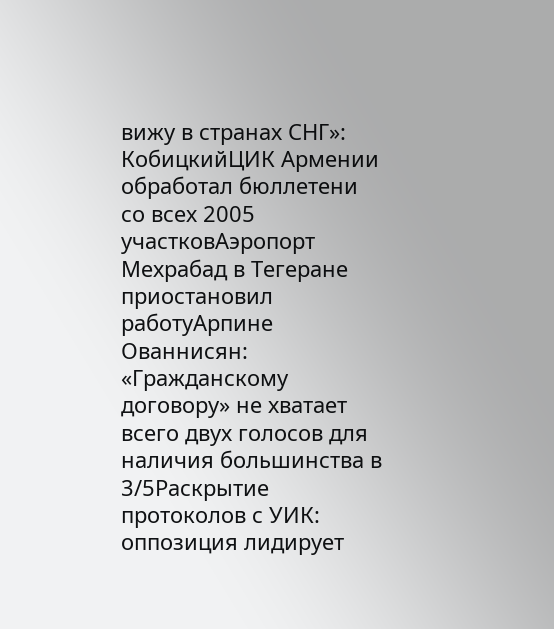вижу в странах СНГ»: КобицкийЦИК Армении обработал бюллетени со всех 2005 участковАэропорт Мехрабад в Тегеране приостановил работуАрпине Ованнисян: «Гражданскому договору» не хватает всего двух голосов для наличия большинства в 3/5Раскрытие протоколов с УИК: оппозиция лидирует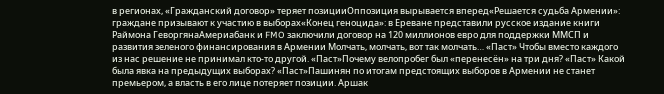в регионах, «Гражданский договор» теряет позицииОппозиция вырывается вперед«Решается судьба Армении»: граждане призывают к участию в выборах«Конец геноцида»: в Ереване представили русское издание книги Раймона ГеворгянаАмериабанк и FMO заключили договор на 120 миллионов евро для поддержки ММСП и развития зеленого финансирования в Армении Молчать, молчать, вот так молчать… «Паст» Чтобы вместо каждого из нас решение не принимал кто-то другой. «Паст»Почему велопробег был «перенесён» на три дня? «Паст» Какой была явка на предыдущих выборах? «Паст»Пашинян по итогам предстоящих выборов в Армении не станет премьером, а власть в его лице потеряет позиции. Аршак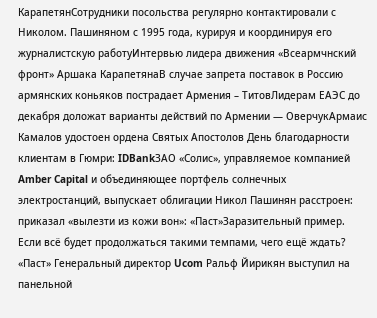КарапетянСотрудники посольства регулярно контактировали с Николом. Пашиняном с 1995 года, курируя и координируя его журналистскую работуИнтервью лидера движения «Всеармчнский фронт» Аршака КарапетянаВ случае запрета поставок в Россию армянских коньяков пострадает Армения – ТитовЛидерам ЕАЭС до декабря доложат варианты действий по Армении — ОверчукАрмаис Камалов удостоен ордена Святых Апостолов День благодарности клиентам в Гюмри: IDBankЗАО «Солис», управляемое компанией Amber Capital и объединяющее портфель солнечных электростанций, выпускает облигации Никол Пашинян расстроен: приказал «вылезти из кожи вон»: «Паст»Заразительный пример. Если всё будет продолжаться такими темпами, чего ещё ждать? «Паст» Генеральный директор Ucom Ральф Йирикян выступил на панельной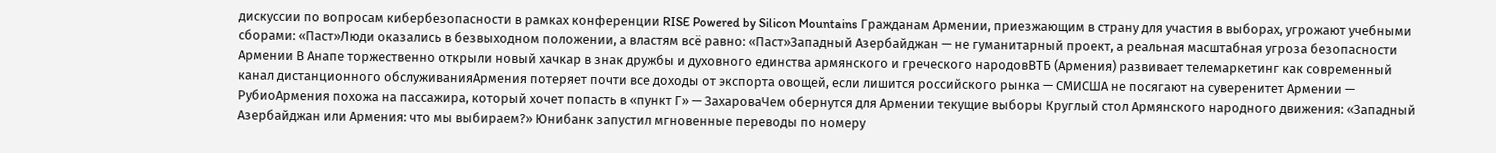дискуссии по вопросам кибербезопасности в рамках конференции RISE Powered by Silicon Mountains Гражданам Армении, приезжающим в страну для участия в выборах, угрожают учебными сборами: «Паст»Люди оказались в безвыходном положении, а властям всё равно: «Паст»Западный Азербайджан — не гуманитарный проект, а реальная масштабная угроза безопасности Армении В Анапе торжественно открыли новый хачкар в знак дружбы и духовного единства армянского и греческого народовВТБ (Армения) развивает телемаркетинг как современный канал дистанционного обслуживанияАрмения потеряет почти все доходы от экспорта овощей, если лишится российского рынка — СМИСША не посягают на суверенитет Армении — РубиоАрмения похожа на пассажира, который хочет попасть в «пункт Г» — ЗахароваЧем обернутся для Армении текущие выборы Круглый стол Армянского народного движения: «Западный Азербайджан или Армения: что мы выбираем?» Юнибанк запустил мгновенные переводы по номеру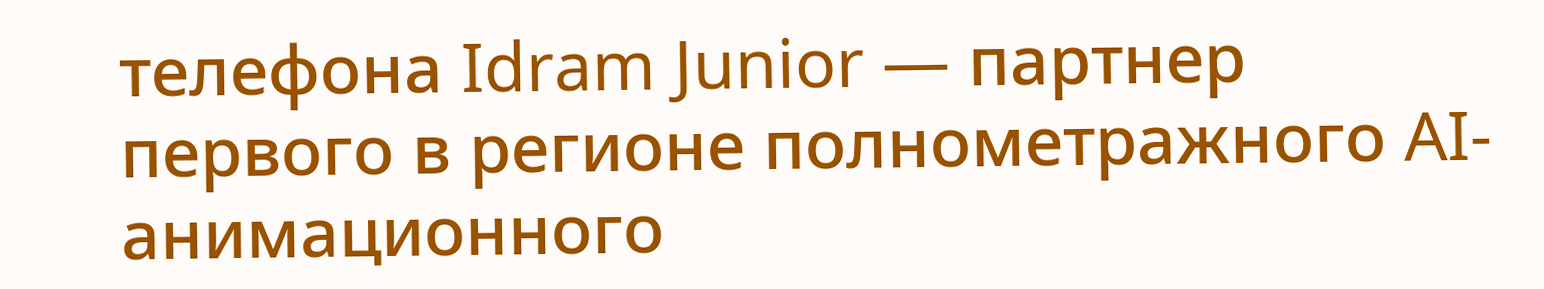телефона Idram Junior — партнер первого в регионе полнометражного AI-анимационного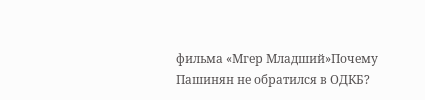фильма «Мгер Младший»Почему Пашинян не обратился в ОДКБ?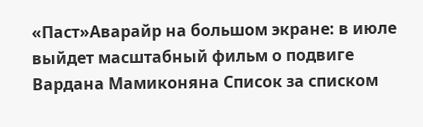«Паст»Аварайр на большом экране: в июле выйдет масштабный фильм о подвиге Вардана Мамиконяна Список за списком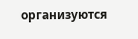организуются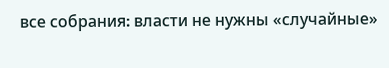все собрания։ власти не нужны «случайные»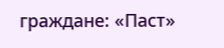граждане: «Паст»